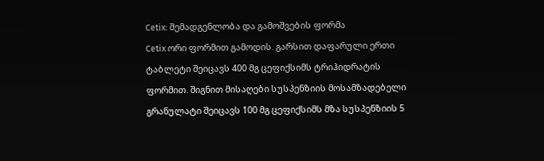Cetix: შემადგენლობა და გამოშვების ფორმა
Cetix ორი ფორმით გამოდის. გარსით დაფარული ერთი ტაბლეტი შეიცავს 400 მგ ცეფიქსიმს ტრიჰიდრატის ფორმით. შიგნით მისაღები სუსპენზიის მოსამზადებელი გრანულატი შეიცავს 100 მგ ცეფიქსიმს მზა სუსპენზიის 5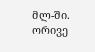მლ-ში.
ორივე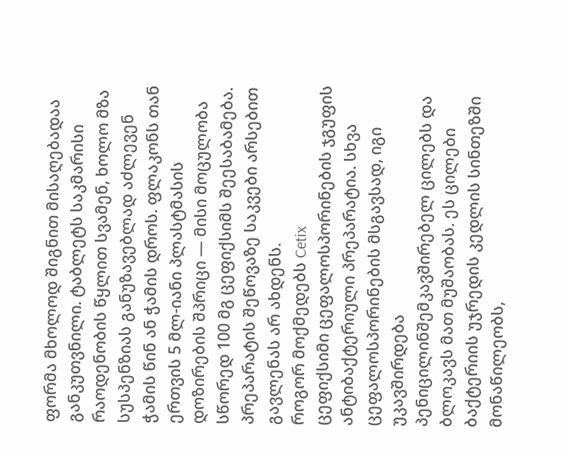ფორმა მხოლოდ შიგნით მისაღებადაა განკუთვნილი. ტაბლეტს საკმარისი რაოდენობის წყლით სვამენ, ხოლო მზა სუსპენზიას განუზავებლად აძლევენ ჭამის წინ ან ჭამის დროს. ფლაკონს თან ერთვის 5 მლ-იანი პლასტმასის დოზირების შპრიცი — მისი მოცულობა სწორედ 100 მგ ცეფიქსიმს შეესაბამება. პრეპარატის შეწოვაზე საკვები არსებით გავლენას არ ახდენს.
როგორ მოქმედებს Cetix
ცეფიქსიმი ცეფალოსპორინების ჯგუფის ანტიბაქტერიული პრეპარატია. სხვა ცეფალოსპორინების მსგავსად, იგი უკავშირდება პენიცილინშემკავშირებელ ცილებს და ბლოკავს მათ მუშაობას. ეს ცილები ბაქტერიის უჯრედის კედლის სინთეზში მონაწილეობს,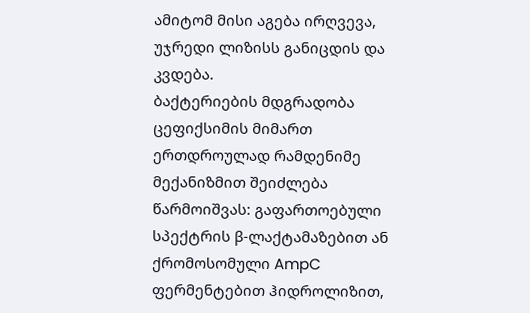ამიტომ მისი აგება ირღვევა, უჯრედი ლიზისს განიცდის და კვდება.
ბაქტერიების მდგრადობა ცეფიქსიმის მიმართ ერთდროულად რამდენიმე მექანიზმით შეიძლება წარმოიშვას: გაფართოებული სპექტრის β-ლაქტამაზებით ან ქრომოსომული AmpC ფერმენტებით ჰიდროლიზით,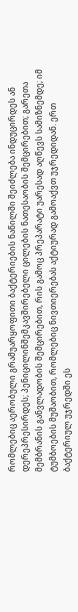რომლებიც აერობული გრამუარყოფითი ბაქტერიების ნაწილში შეიძლება ინდუცირდეს ან დერეპრესირდეს; პენიცილინშემკავშირებელი ცილების ნათესაობის შემცირებით; გარეთა მემბრანის განვლადობის შემცირებით, რის გამოც პრეპარატი უარესად აღწევს სამიზნემდე; იმ ტუმბოების მუშაობით, რომლებიც ნივთიერებას აქტიურად გამოაქვთ უჯრედიდან. ერთ ბაქტერიულ უჯრედში ეს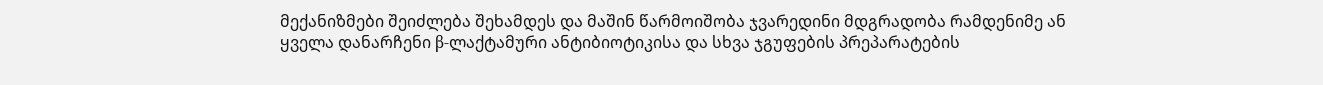მექანიზმები შეიძლება შეხამდეს და მაშინ წარმოიშობა ჯვარედინი მდგრადობა რამდენიმე ან ყველა დანარჩენი β-ლაქტამური ანტიბიოტიკისა და სხვა ჯგუფების პრეპარატების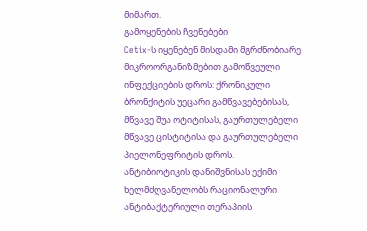მიმართ.
გამოყენების ჩვენებები
Cetix-ს იყენებენ მისდამი მგრძნობიარე მიკროორგანიზმებით გამოწვეული ინფექციების დროს: ქრონიკული ბრონქიტის უეცარი გამწვავებებისას, მწვავე შუა ოტიტისას, გაურთულებელი მწვავე ცისტიტისა და გაურთულებელი პიელონეფრიტის დროს.
ანტიბიოტიკის დანიშვნისას ექიმი ხელმძღვანელობს რაციონალური ანტიბაქტერიული თერაპიის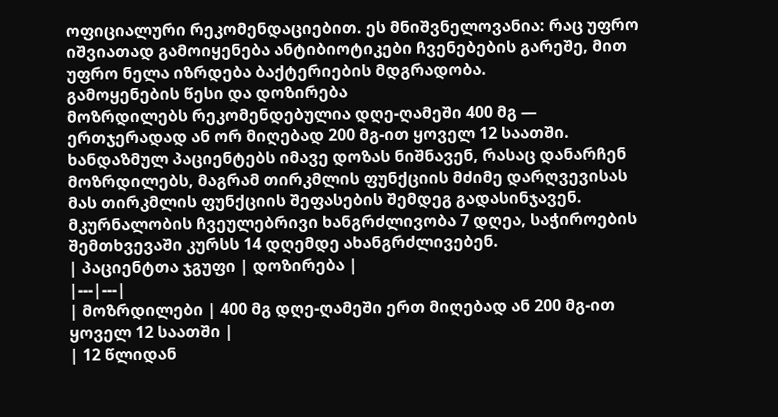ოფიციალური რეკომენდაციებით. ეს მნიშვნელოვანია: რაც უფრო იშვიათად გამოიყენება ანტიბიოტიკები ჩვენებების გარეშე, მით უფრო ნელა იზრდება ბაქტერიების მდგრადობა.
გამოყენების წესი და დოზირება
მოზრდილებს რეკომენდებულია დღე-ღამეში 400 მგ — ერთჯერადად ან ორ მიღებად 200 მგ-ით ყოველ 12 საათში. ხანდაზმულ პაციენტებს იმავე დოზას ნიშნავენ, რასაც დანარჩენ მოზრდილებს, მაგრამ თირკმლის ფუნქციის მძიმე დარღვევისას მას თირკმლის ფუნქციის შეფასების შემდეგ გადასინჯავენ. მკურნალობის ჩვეულებრივი ხანგრძლივობა 7 დღეა, საჭიროების შემთხვევაში კურსს 14 დღემდე ახანგრძლივებენ.
| პაციენტთა ჯგუფი | დოზირება |
|---|---|
| მოზრდილები | 400 მგ დღე-ღამეში ერთ მიღებად ან 200 მგ-ით ყოველ 12 საათში |
| 12 წლიდან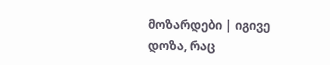მოზარდები | იგივე დოზა, რაც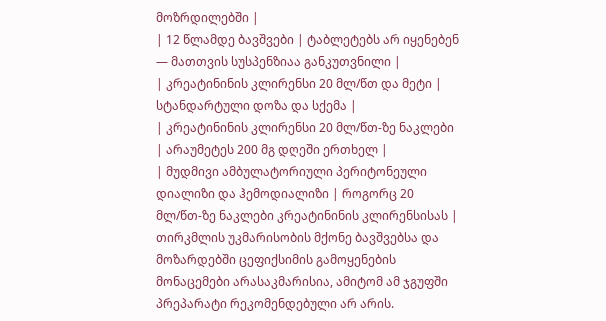მოზრდილებში |
| 12 წლამდე ბავშვები | ტაბლეტებს არ იყენებენ — მათთვის სუსპენზიაა განკუთვნილი |
| კრეატინინის კლირენსი 20 მლ/წთ და მეტი | სტანდარტული დოზა და სქემა |
| კრეატინინის კლირენსი 20 მლ/წთ-ზე ნაკლები | არაუმეტეს 200 მგ დღეში ერთხელ |
| მუდმივი ამბულატორიული პერიტონეული დიალიზი და ჰემოდიალიზი | როგორც 20 მლ/წთ-ზე ნაკლები კრეატინინის კლირენსისას |
თირკმლის უკმარისობის მქონე ბავშვებსა და მოზარდებში ცეფიქსიმის გამოყენების მონაცემები არასაკმარისია, ამიტომ ამ ჯგუფში პრეპარატი რეკომენდებული არ არის.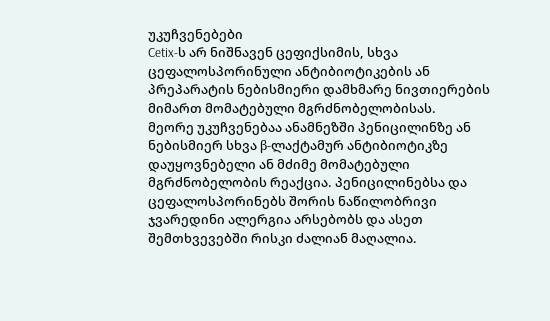უკუჩვენებები
Cetix-ს არ ნიშნავენ ცეფიქსიმის, სხვა ცეფალოსპორინული ანტიბიოტიკების ან პრეპარატის ნებისმიერი დამხმარე ნივთიერების მიმართ მომატებული მგრძნობელობისას.
მეორე უკუჩვენებაა ანამნეზში პენიცილინზე ან ნებისმიერ სხვა β-ლაქტამურ ანტიბიოტიკზე დაუყოვნებელი ან მძიმე მომატებული მგრძნობელობის რეაქცია. პენიცილინებსა და ცეფალოსპორინებს შორის ნაწილობრივი ჯვარედინი ალერგია არსებობს და ასეთ შემთხვევებში რისკი ძალიან მაღალია.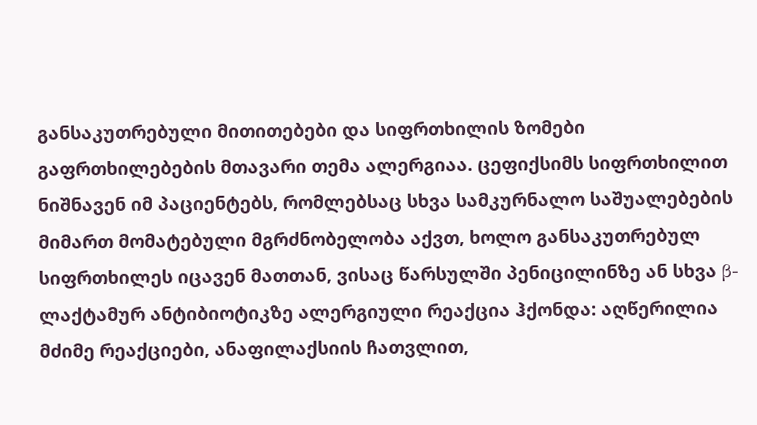განსაკუთრებული მითითებები და სიფრთხილის ზომები
გაფრთხილებების მთავარი თემა ალერგიაა. ცეფიქსიმს სიფრთხილით ნიშნავენ იმ პაციენტებს, რომლებსაც სხვა სამკურნალო საშუალებების მიმართ მომატებული მგრძნობელობა აქვთ, ხოლო განსაკუთრებულ სიფრთხილეს იცავენ მათთან, ვისაც წარსულში პენიცილინზე ან სხვა β-ლაქტამურ ანტიბიოტიკზე ალერგიული რეაქცია ჰქონდა: აღწერილია მძიმე რეაქციები, ანაფილაქსიის ჩათვლით,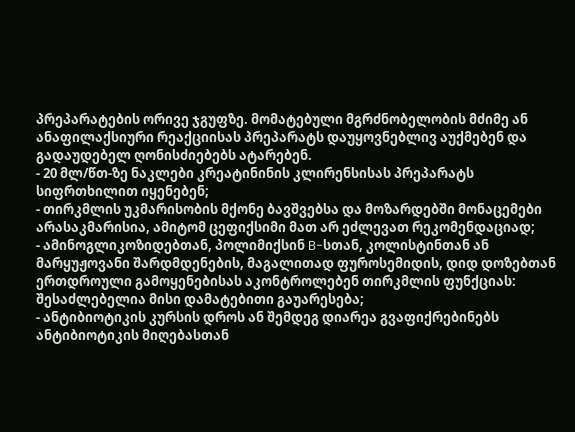პრეპარატების ორივე ჯგუფზე. მომატებული მგრძნობელობის მძიმე ან ანაფილაქსიური რეაქციისას პრეპარატს დაუყოვნებლივ აუქმებენ და გადაუდებელ ღონისძიებებს ატარებენ.
- 20 მლ/წთ-ზე ნაკლები კრეატინინის კლირენსისას პრეპარატს სიფრთხილით იყენებენ;
- თირკმლის უკმარისობის მქონე ბავშვებსა და მოზარდებში მონაცემები არასაკმარისია, ამიტომ ცეფიქსიმი მათ არ ეძლევათ რეკომენდაციად;
- ამინოგლიკოზიდებთან, პოლიმიქსინ B-სთან, კოლისტინთან ან მარყუჟოვანი შარდმდენების, მაგალითად ფუროსემიდის, დიდ დოზებთან ერთდროული გამოყენებისას აკონტროლებენ თირკმლის ფუნქციას: შესაძლებელია მისი დამატებითი გაუარესება;
- ანტიბიოტიკის კურსის დროს ან შემდეგ დიარეა გვაფიქრებინებს ანტიბიოტიკის მიღებასთან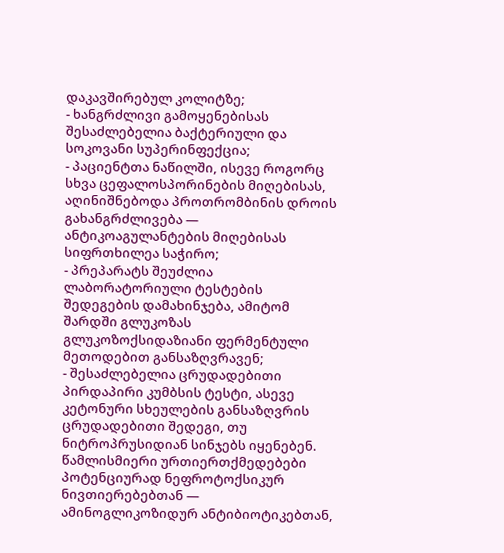დაკავშირებულ კოლიტზე;
- ხანგრძლივი გამოყენებისას შესაძლებელია ბაქტერიული და სოკოვანი სუპერინფექცია;
- პაციენტთა ნაწილში, ისევე როგორც სხვა ცეფალოსპორინების მიღებისას, აღინიშნებოდა პროთრომბინის დროის გახანგრძლივება — ანტიკოაგულანტების მიღებისას სიფრთხილეა საჭირო;
- პრეპარატს შეუძლია ლაბორატორიული ტესტების შედეგების დამახინჯება, ამიტომ შარდში გლუკოზას გლუკოზოქსიდაზიანი ფერმენტული მეთოდებით განსაზღვრავენ;
- შესაძლებელია ცრუდადებითი პირდაპირი კუმბსის ტესტი, ასევე კეტონური სხეულების განსაზღვრის ცრუდადებითი შედეგი, თუ ნიტროპრუსიდიან სინჯებს იყენებენ.
წამლისმიერი ურთიერთქმედებები
პოტენციურად ნეფროტოქსიკურ ნივთიერებებთან — ამინოგლიკოზიდურ ანტიბიოტიკებთან,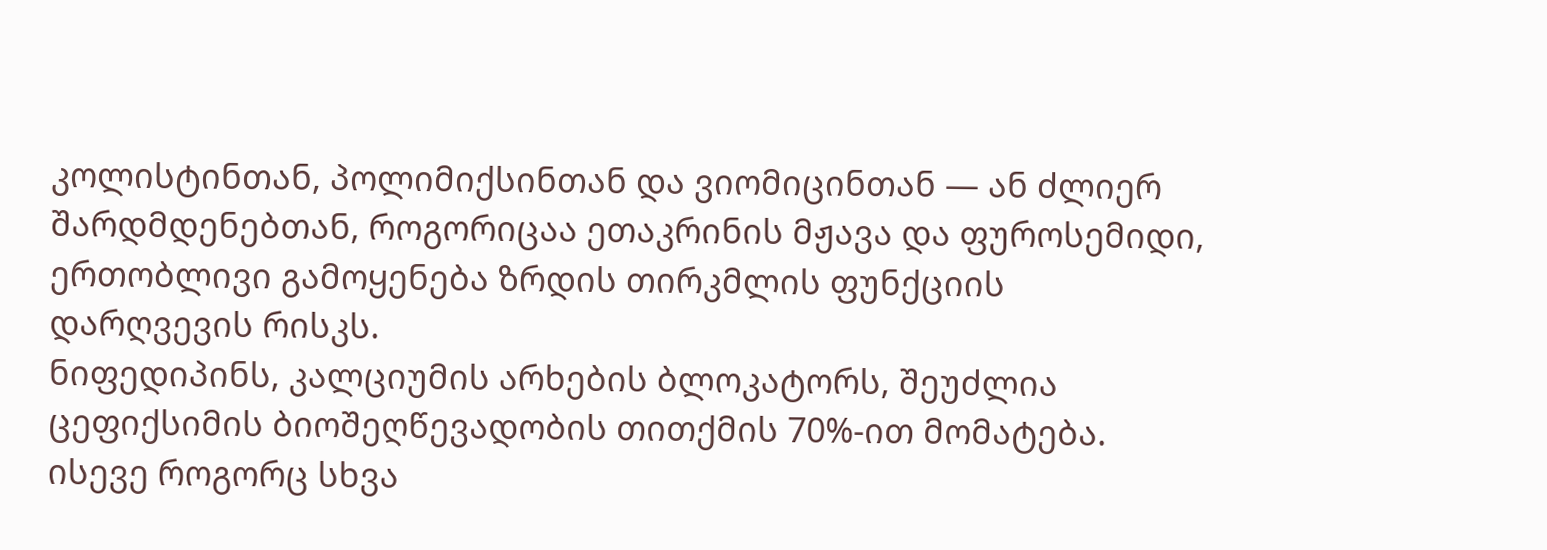კოლისტინთან, პოლიმიქსინთან და ვიომიცინთან — ან ძლიერ შარდმდენებთან, როგორიცაა ეთაკრინის მჟავა და ფუროსემიდი, ერთობლივი გამოყენება ზრდის თირკმლის ფუნქციის დარღვევის რისკს.
ნიფედიპინს, კალციუმის არხების ბლოკატორს, შეუძლია ცეფიქსიმის ბიოშეღწევადობის თითქმის 70%-ით მომატება. ისევე როგორც სხვა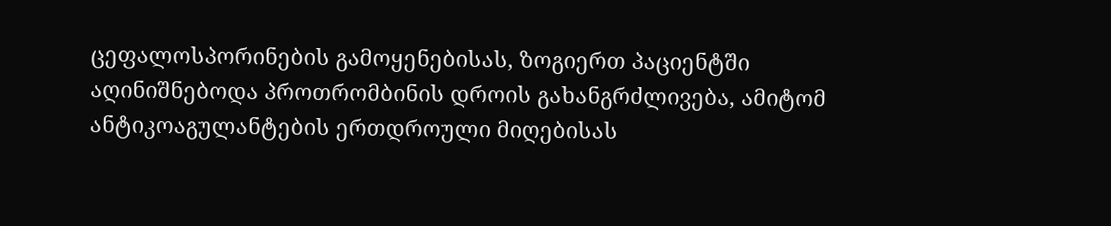ცეფალოსპორინების გამოყენებისას, ზოგიერთ პაციენტში აღინიშნებოდა პროთრომბინის დროის გახანგრძლივება, ამიტომ ანტიკოაგულანტების ერთდროული მიღებისას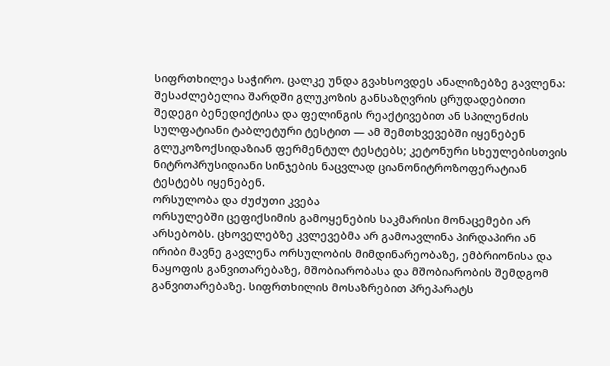სიფრთხილეა საჭირო. ცალკე უნდა გვახსოვდეს ანალიზებზე გავლენა: შესაძლებელია შარდში გლუკოზის განსაზღვრის ცრუდადებითი შედეგი ბენედიქტისა და ფელინგის რეაქტივებით ან სპილენძის სულფატიანი ტაბლეტური ტესტით — ამ შემთხვევებში იყენებენ გლუკოზოქსიდაზიან ფერმენტულ ტესტებს; კეტონური სხეულებისთვის ნიტროპრუსიდიანი სინჯების ნაცვლად ციანონიტროზოფერატიან ტესტებს იყენებენ.
ორსულობა და ძუძუთი კვება
ორსულებში ცეფიქსიმის გამოყენების საკმარისი მონაცემები არ არსებობს. ცხოველებზე კვლევებმა არ გამოავლინა პირდაპირი ან ირიბი მავნე გავლენა ორსულობის მიმდინარეობაზე, ემბრიონისა და ნაყოფის განვითარებაზე, მშობიარობასა და მშობიარობის შემდგომ განვითარებაზე. სიფრთხილის მოსაზრებით პრეპარატს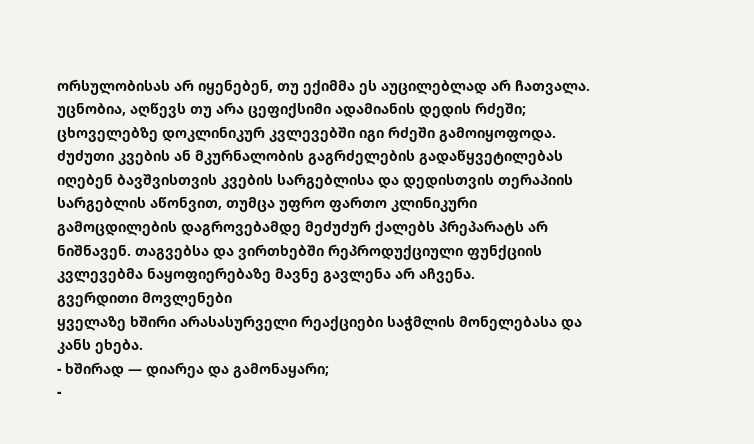ორსულობისას არ იყენებენ, თუ ექიმმა ეს აუცილებლად არ ჩათვალა.
უცნობია, აღწევს თუ არა ცეფიქსიმი ადამიანის დედის რძეში; ცხოველებზე დოკლინიკურ კვლევებში იგი რძეში გამოიყოფოდა. ძუძუთი კვების ან მკურნალობის გაგრძელების გადაწყვეტილებას იღებენ ბავშვისთვის კვების სარგებლისა და დედისთვის თერაპიის სარგებლის აწონვით, თუმცა უფრო ფართო კლინიკური გამოცდილების დაგროვებამდე მეძუძურ ქალებს პრეპარატს არ ნიშნავენ. თაგვებსა და ვირთხებში რეპროდუქციული ფუნქციის კვლევებმა ნაყოფიერებაზე მავნე გავლენა არ აჩვენა.
გვერდითი მოვლენები
ყველაზე ხშირი არასასურველი რეაქციები საჭმლის მონელებასა და კანს ეხება.
- ხშირად — დიარეა და გამონაყარი;
-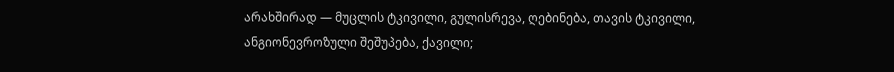არახშირად — მუცლის ტკივილი, გულისრევა, ღებინება, თავის ტკივილი, ანგიონევროზული შეშუპება, ქავილი;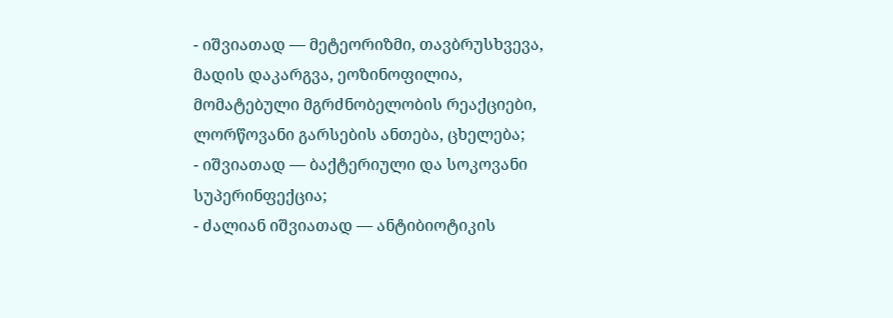- იშვიათად — მეტეორიზმი, თავბრუსხვევა, მადის დაკარგვა, ეოზინოფილია, მომატებული მგრძნობელობის რეაქციები, ლორწოვანი გარსების ანთება, ცხელება;
- იშვიათად — ბაქტერიული და სოკოვანი სუპერინფექცია;
- ძალიან იშვიათად — ანტიბიოტიკის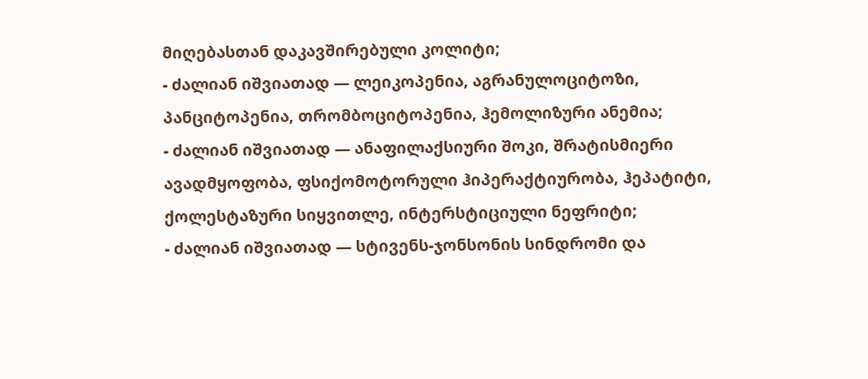მიღებასთან დაკავშირებული კოლიტი;
- ძალიან იშვიათად — ლეიკოპენია, აგრანულოციტოზი, პანციტოპენია, თრომბოციტოპენია, ჰემოლიზური ანემია;
- ძალიან იშვიათად — ანაფილაქსიური შოკი, შრატისმიერი ავადმყოფობა, ფსიქომოტორული ჰიპერაქტიურობა, ჰეპატიტი, ქოლესტაზური სიყვითლე, ინტერსტიციული ნეფრიტი;
- ძალიან იშვიათად — სტივენს-ჯონსონის სინდრომი და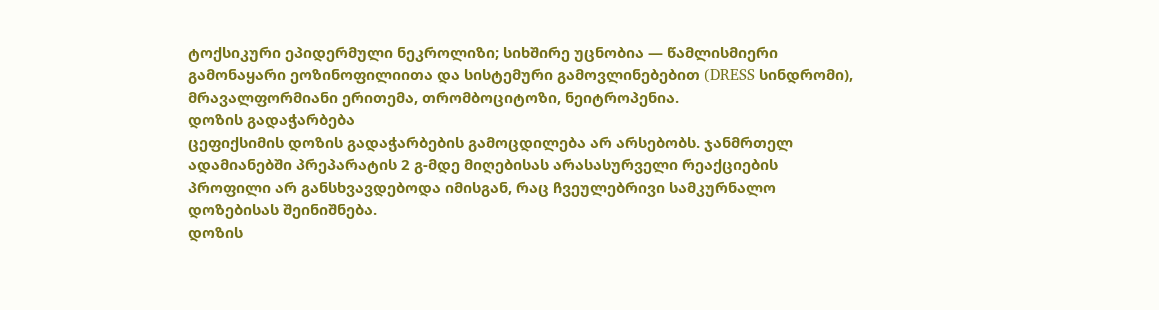ტოქსიკური ეპიდერმული ნეკროლიზი; სიხშირე უცნობია — წამლისმიერი გამონაყარი ეოზინოფილიითა და სისტემური გამოვლინებებით (DRESS სინდრომი), მრავალფორმიანი ერითემა, თრომბოციტოზი, ნეიტროპენია.
დოზის გადაჭარბება
ცეფიქსიმის დოზის გადაჭარბების გამოცდილება არ არსებობს. ჯანმრთელ ადამიანებში პრეპარატის 2 გ-მდე მიღებისას არასასურველი რეაქციების პროფილი არ განსხვავდებოდა იმისგან, რაც ჩვეულებრივი სამკურნალო დოზებისას შეინიშნება.
დოზის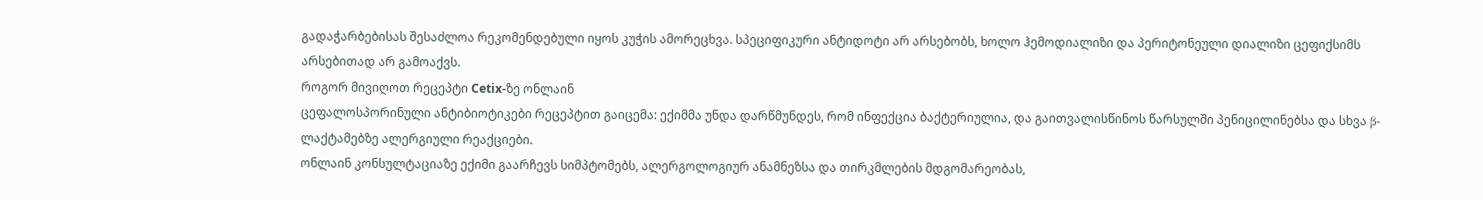გადაჭარბებისას შესაძლოა რეკომენდებული იყოს კუჭის ამორეცხვა. სპეციფიკური ანტიდოტი არ არსებობს, ხოლო ჰემოდიალიზი და პერიტონეული დიალიზი ცეფიქსიმს არსებითად არ გამოაქვს.
როგორ მივიღოთ რეცეპტი Cetix-ზე ონლაინ
ცეფალოსპორინული ანტიბიოტიკები რეცეპტით გაიცემა: ექიმმა უნდა დარწმუნდეს, რომ ინფექცია ბაქტერიულია, და გაითვალისწინოს წარსულში პენიცილინებსა და სხვა β-ლაქტამებზე ალერგიული რეაქციები.
ონლაინ კონსულტაციაზე ექიმი გაარჩევს სიმპტომებს, ალერგოლოგიურ ანამნეზსა და თირკმლების მდგომარეობას,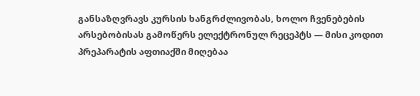განსაზღვრავს კურსის ხანგრძლივობას, ხოლო ჩვენებების არსებობისას გამოწერს ელექტრონულ რეცეპტს — მისი კოდით პრეპარატის აფთიაქში მიღებაა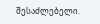შესაძლებელი.